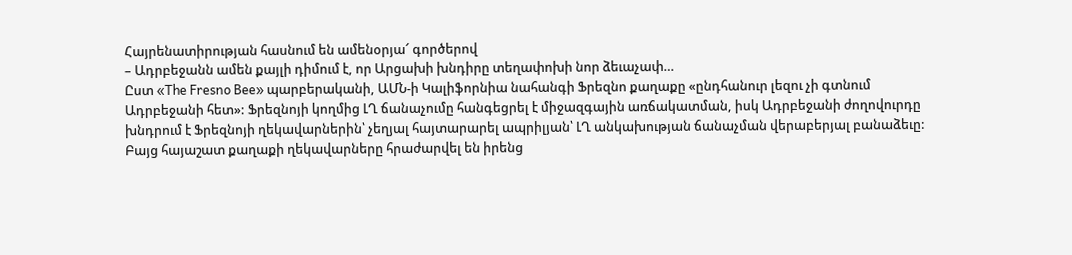Հայրենատիրության հասնում են ամենօրյա՜ գործերով
– Ադրբեջանն ամեն քայլի դիմում է, որ Արցախի խնդիրը տեղափոխի նոր ձեւաչափ…
Ըստ «The Fresno Bee» պարբերականի, ԱՄՆ-ի Կալիֆորնիա նահանգի Ֆրեզնո քաղաքը «ընդհանուր լեզու չի գտնում Ադրբեջանի հետ»: Ֆրեզնոյի կողմից ԼՂ ճանաչումը հանգեցրել է միջազգային առճակատման, իսկ Ադրբեջանի ժողովուրդը խնդրում է Ֆրեզնոյի ղեկավարներին՝ չեղյալ հայտարարել ապրիլյան՝ ԼՂ անկախության ճանաչման վերաբերյալ բանաձեւը: Բայց հայաշատ քաղաքի ղեկավարները հրաժարվել են իրենց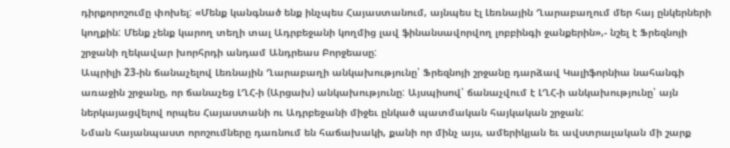դիրքորոշումը փոխել: «Մենք կանգնած ենք ինչպես Հայաստանում, այնպես էլ Լեռնային Ղարաբաղում մեր հայ ընկերների կողքին: Մենք չենք կարող տեղի տալ Ադրբեջանի կողմից լավ ֆինանսավորվող լոբբինգի ջանքերին»,- նշել է Ֆրեզնոյի շրջանի ղեկավար խորհրդի անդամ Անդրեաս Բորջեասը:
Ապրիլի 23-ին ճանաչելով Լեռնային Ղարաբաղի անկախությունը՝ Ֆրեզնոյի շրջանը դարձավ Կալիֆորնիա նահանգի առաջին շրջանը, որ ճանաչեց ԼՂՀ-ի (Արցախ) անկախությունը: Այսպիսով՝ ճանաչվում է ԼՂՀ-ի անկախությունը՝ այն ներկայացվելով որպես Հայաստանի ու Ադրբեջանի միջեւ ընկած պատմական հայկական շրջան:
Նման հայանպաստ որոշումները դառնում են հաճախակի, քանի որ մինչ այս, ամերիկյան եւ ավստրալական մի շարք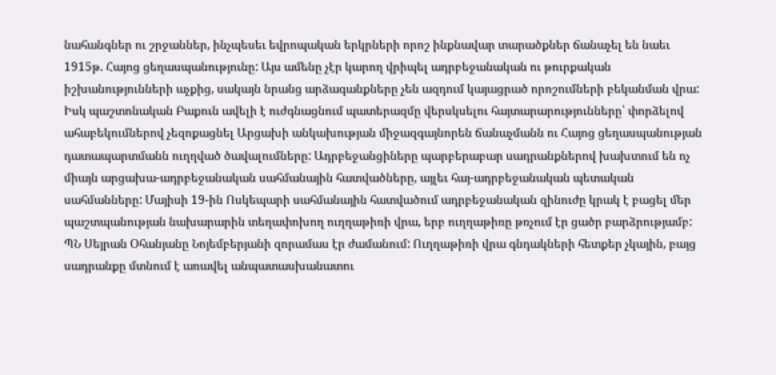նահանգներ ու շրջաններ, ինչպեսեւ եվրոպական երկրների որոշ ինքնավար տարածքներ ճանաչել են նաեւ 1915թ. Հայոց ցեղասպանությունը: Այս ամենը չէր կարող վրիպել ադրբեջանական ու թուրքական իշխանությունների աչքից, սակայն նրանց արձագանքները չեն ազդում կայացրած որոշումների բեկանման վրա:
Իսկ պաշտոնական Բաքուն ավելի է ուժգնացնում պատերազմը վերսկսելու հայտարարությունները՝ փորձելով ահաբեկումներով չեզոքացնել Արցախի անկախության միջազգայնորեն ճանաչմանն ու Հայոց ցեղասպանության դատապարտմանն ուղղված ծավալումները: Ադրբեջանցիները պարբերաբար սադրանքներով խախտում են ոչ միայն արցախա-ադրբեջանական սահմանային հատվածները, այլեւ հայ-ադրբեջանական պետական սահմանները: Մայիսի 19-ին Ոսկեպարի սահմանային հատվածում ադրբեջանական զինուժը կրակ է բացել մեր պաշտպանության նախարարին տեղափոխող ուղղաթիռի վրա, երբ ուղղաթիռը թռչում էր ցածր բարձրությամբ: ՊՆ Սեյրան Օհանյանը Նոյեմբերյանի զորամաս էր ժամանում: Ուղղաթիռի վրա գնդակների հետքեր չկային, բայց սադրանքը մտնում է առավել անպատասխանատու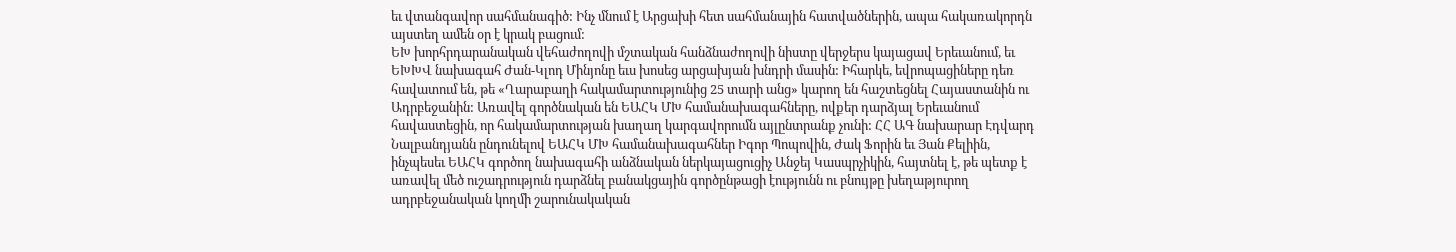եւ վտանգավոր սահմանագիծ: Ինչ մնում է Արցախի հետ սահմանային հատվածներին, ապա հակառակորդն այստեղ ամեն օր է կրակ բացում:
ԵԽ խորհրդարանական վեհաժողովի մշտական հանձնաժողովի նիստը վերջերս կայացավ Երեւանում, եւ ԵԽԽՎ նախագահ Ժան-Կլոդ Մինյոնը եւս խոսեց արցախյան խնդրի մասին: Իհարկե, եվրոպացիները դեռ հավատում են, թե «Ղարաբաղի հակամարտությունից 25 տարի անց» կարող են հաշտեցնել Հայաստանին ու Ադրբեջանին: Առավել գործնական են ԵԱՀԿ ՄԽ համանախագահները, ովքեր դարձյալ Երեւանում հավաստեցին, որ հակամարտության խաղաղ կարգավորումն այլընտրանք չունի: ՀՀ ԱԳ նախարար Էդվարդ Նալբանդյանն ընդունելով ԵԱՀԿ ՄԽ համանախագահներ Իգոր Պոպովին, Ժակ Ֆորին եւ Յան Քելիին, ինչպեսեւ ԵԱՀԿ գործող նախագահի անձնական ներկայացուցիչ Անջեյ Կասպրչիկին, հայտնել է, թե պետք է առավել մեծ ուշադրություն դարձնել բանակցային գործընթացի էությունն ու բնույթը խեղաթյուրող ադրբեջանական կողմի շարունակական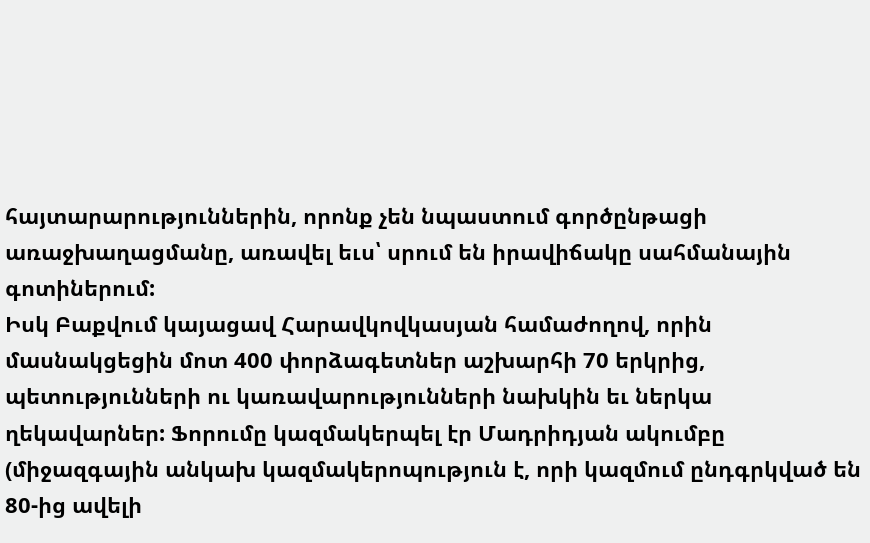հայտարարություններին, որոնք չեն նպաստում գործընթացի առաջխաղացմանը, առավել եւս՝ սրում են իրավիճակը սահմանային գոտիներում:
Իսկ Բաքվում կայացավ Հարավկովկասյան համաժողով, որին մասնակցեցին մոտ 400 փորձագետներ աշխարհի 70 երկրից, պետությունների ու կառավարությունների նախկին եւ ներկա ղեկավարներ: Ֆորումը կազմակերպել էր Մադրիդյան ակումբը (միջազգային անկախ կազմակերոպություն է, որի կազմում ընդգրկված են 80-ից ավելի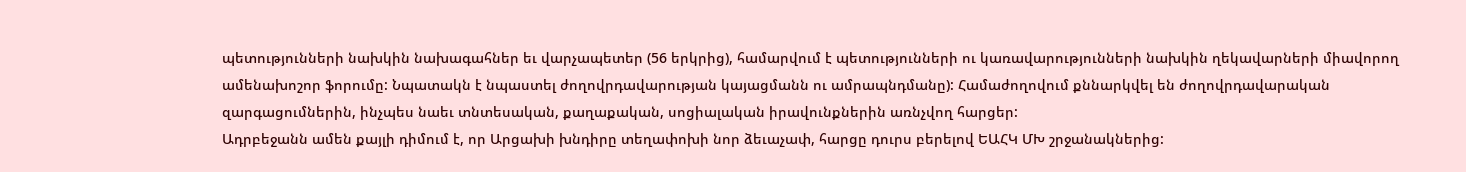պետությունների նախկին նախագահներ եւ վարչապետեր (56 երկրից), համարվում է պետությունների ու կառավարությունների նախկին ղեկավարների միավորող ամենախոշոր ֆորումը: Նպատակն է նպաստել ժողովրդավարության կայացմանն ու ամրապնդմանը): Համաժողովում քննարկվել են ժողովրդավարական զարգացումներին, ինչպես նաեւ տնտեսական, քաղաքական, սոցիալական իրավունքներին առնչվող հարցեր:
Ադրբեջանն ամեն քայլի դիմում է, որ Արցախի խնդիրը տեղափոխի նոր ձեւաչափ, հարցը դուրս բերելով ԵԱՀԿ ՄԽ շրջանակներից: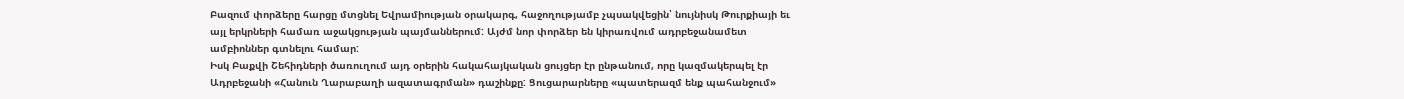Բազում փորձերը հարցը մտցնել Եվրամիության օրակարգ, հաջողությամբ չպսակվեցին՝ նույնիսկ Թուրքիայի եւ այլ երկրների համառ աջակցության պայմաններում: Այժմ նոր փորձեր են կիրառվում ադրբեջանամետ ամբիոններ գտնելու համար:
Իսկ Բաքվի Շեհիդների ծառուղում այդ օրերին հակահայկական ցույցեր էր ընթանում, որը կազմակերպել էր Ադրբեջանի «Հանուն Ղարաբաղի ազատագրման» դաշինքը: Ցուցարարները «պատերազմ ենք պահանջում»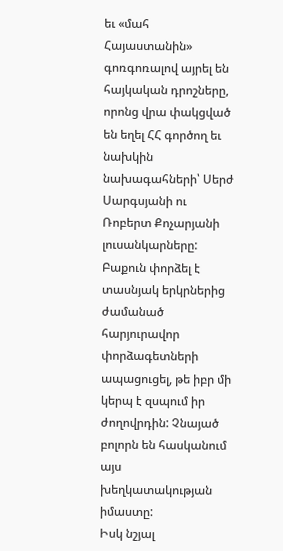եւ «մահ Հայաստանին» գոռգոռալով այրել են հայկական դրոշները, որոնց վրա փակցված են եղել ՀՀ գործող եւ նախկին նախագահների՝ Սերժ Սարգսյանի ու Ռոբերտ Քոչարյանի լուսանկարները: Բաքուն փորձել է տասնյակ երկրներից ժամանած հարյուրավոր փորձագետների ապացուցել, թե իբր մի կերպ է զսպում իր ժողովրդին: Չնայած բոլորն են հասկանում այս խեղկատակության իմաստը:
Իսկ նշյալ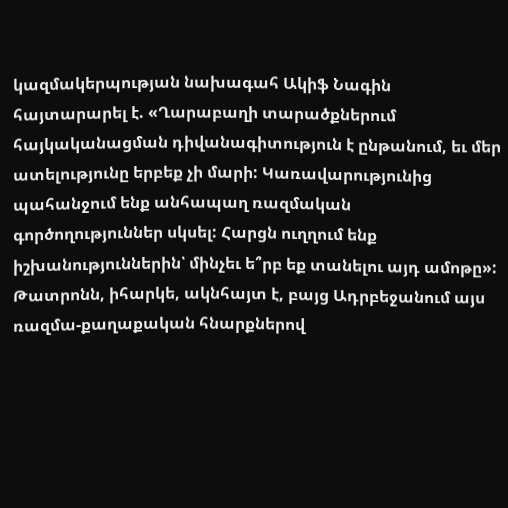կազմակերպության նախագահ Ակիֆ Նագին հայտարարել է. «Ղարաբաղի տարածքներում հայկականացման դիվանագիտություն է ընթանում, եւ մեր ատելությունը երբեք չի մարի: Կառավարությունից պահանջում ենք անհապաղ ռազմական գործողություններ սկսել: Հարցն ուղղում ենք իշխանություններին՝ մինչեւ ե՞րբ եք տանելու այդ ամոթը»:
Թատրոնն, իհարկե, ակնհայտ է, բայց Ադրբեջանում այս ռազմա-քաղաքական հնարքներով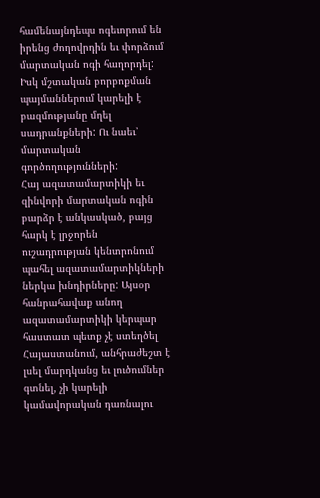համենայնդեպս ոգեւորում են իրենց ժողովրդին եւ փորձում մարտական ոգի հաղորդել: Իսկ մշտական բորբոքման պայմաններում կարելի է բազմությանը մղել սադրանքների: Ու նաեւ՝ մարտական գործողությունների:
Հայ ազատամարտիկի եւ զինվորի մարտական ոգին բարձր է անկասկած, բայց հարկ է լրջորեն ուշադրության կենտրոնում պահել ազատամարտիկների ներկա խնդիրները: Այսօր հանրահավաք անող ազատամարտիկի կերպար հաստատ պետք չէ ստեղծել Հայաստանում, անհրաժեշտ է լսել մարդկանց եւ լուծումներ գտնել, չի կարելի կամավորական դառնալու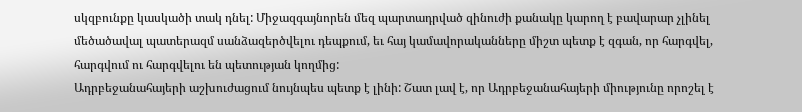սկզբունքը կասկածի տակ դնել: Միջազգայնորեն մեզ պարտադրված զինուժի քանակը կարող է բավարար չլինել մեծածավալ պատերազմ սանձազերծվելու դեպքում, եւ հայ կամավորականները միշտ պետք է զգան, որ հարգվել, հարգվում ու հարգվելու են պետության կողմից:
Ադրբեջանահայերի աշխուժացում նույնպես պետք է լինի: Շատ լավ է, որ Ադրբեջանահայերի միությունը որոշել է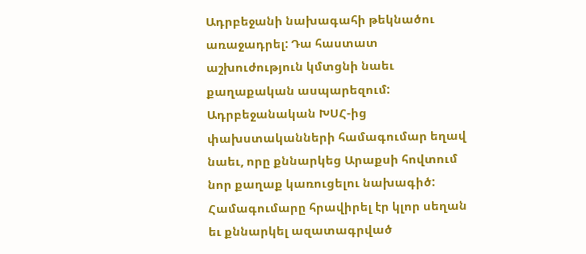Ադրբեջանի նախագահի թեկնածու առաջադրել: Դա հաստատ աշխուժություն կմտցնի նաեւ քաղաքական ասպարեզում:
Ադրբեջանական ԽՍՀ-ից փախստականների համագումար եղավ նաեւ, որը քննարկեց Արաքսի հովտում նոր քաղաք կառուցելու նախագիծ: Համագումարը հրավիրել էր կլոր սեղան եւ քննարկել ազատագրված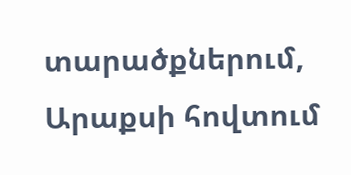տարածքներում, Արաքսի հովտում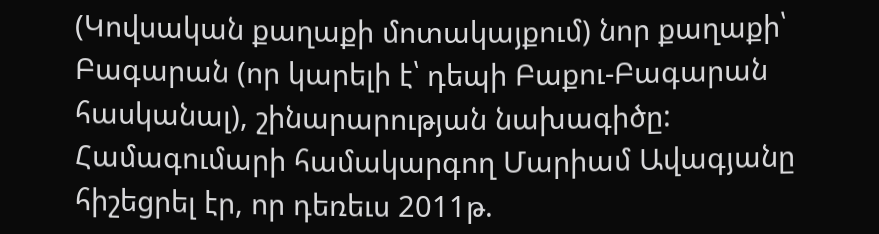(Կովսական քաղաքի մոտակայքում) նոր քաղաքի՝ Բագարան (որ կարելի է՝ դեպի Բաքու-Բագարան հասկանալ), շինարարության նախագիծը:
Համագումարի համակարգող Մարիամ Ավագյանը հիշեցրել էր, որ դեռեւս 2011թ.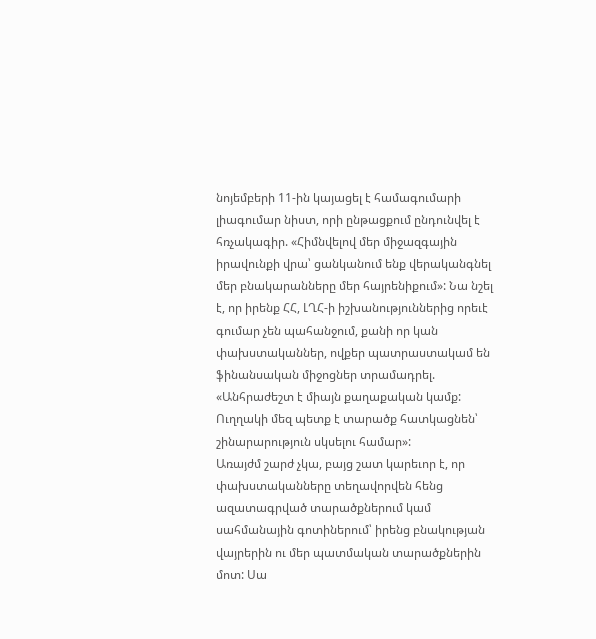նոյեմբերի 11-ին կայացել է համագումարի լիագումար նիստ, որի ընթացքում ընդունվել է հռչակագիր. «Հիմնվելով մեր միջազգային իրավունքի վրա՝ ցանկանում ենք վերականգնել մեր բնակարանները մեր հայրենիքում»: Նա նշել է, որ իրենք ՀՀ, ԼՂՀ-ի իշխանություններից որեւէ գումար չեն պահանջում, քանի որ կան փախստականներ, ովքեր պատրաստակամ են ֆինանսական միջոցներ տրամադրել. «Անհրաժեշտ է միայն քաղաքական կամք: Ուղղակի մեզ պետք է տարածք հատկացնեն՝ շինարարություն սկսելու համար»:
Առայժմ շարժ չկա, բայց շատ կարեւոր է, որ փախստականները տեղավորվեն հենց ազատագրված տարածքներում կամ սահմանային գոտիներում՝ իրենց բնակության վայրերին ու մեր պատմական տարածքներին մոտ: Սա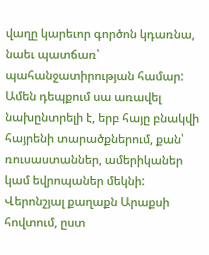վաղը կարեւոր գործոն կդառնա, նաեւ պատճառ՝ պահանջատիրության համար:
Ամեն դեպքում սա առավել նախընտրելի է, երբ հայը բնակվի հայրենի տարածքներում, քան՝ ռուսաստաններ, ամերիկաներ կամ եվրոպաներ մեկնի:
Վերոնշյալ քաղաքն Արաքսի հովտում, ըստ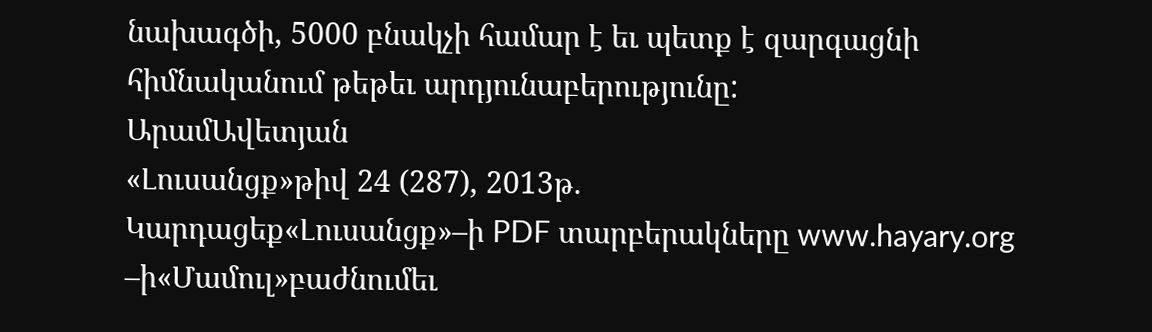նախագծի, 5000 բնակչի համար է եւ պետք է զարգացնի հիմնականում թեթեւ արդյունաբերությունը:
ԱրամԱվետյան
«Լուսանցք»թիվ 24 (287), 2013թ.
Կարդացեք«Լուսանցք»–ի PDF տարբերակները www.hayary.org –ի«Մամուլ»բաժնումեւ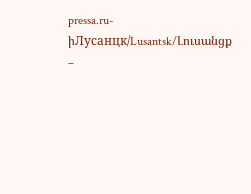pressa.ru-իЛусанцк/Lusantsk/Լուսանցք –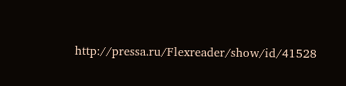http://pressa.ru/Flexreader/show/id/41528